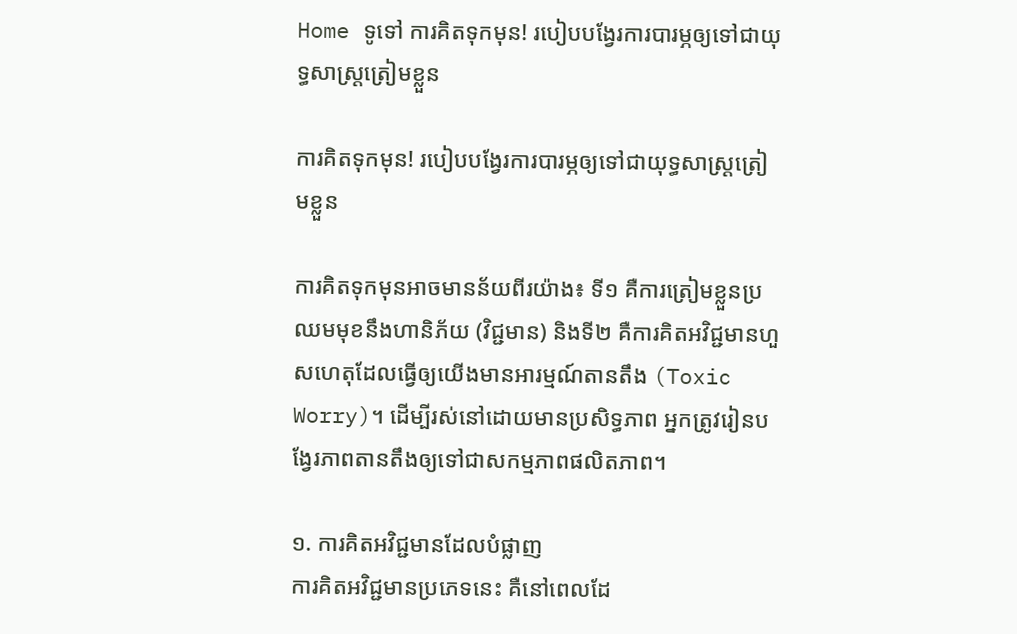Home ទូទៅ ការគិតទុកមុន! របៀបបង្វែរការបារម្ភឲ្យទៅជាយុទ្ធសាស្ត្រត្រៀមខ្លួន

ការគិតទុកមុន! របៀបបង្វែរការបារម្ភឲ្យទៅជាយុទ្ធសាស្ត្រត្រៀមខ្លួន

ការគិតទុកមុនអាចមានន័យពីរយ៉ាង៖ ទី១ គឺការត្រៀមខ្លួនប្រឈមមុខនឹងហានិភ័យ (វិជ្ជមាន) និងទី២ គឺការគិតអវិជ្ជមានហួសហេតុដែលធ្វើឲ្យយើងមានអារម្មណ៍តានតឹង (Toxic Worry)។ ដើម្បីរស់នៅដោយមានប្រសិទ្ធភាព អ្នកត្រូវរៀនបង្វែរភាពតានតឹងឲ្យទៅជាសកម្មភាពផលិតភាព។

១. ការគិតអវិជ្ជមានដែលបំផ្លាញ
ការគិតអវិជ្ជមានប្រភេទនេះ គឺនៅពេលដែ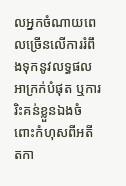លអ្នកចំណាយពេលច្រើនលើការរំពឹងទុកនូវលទ្ធផលអាក្រក់បំផុត ឬការរិះគន់ខ្លួនឯងចំពោះកំហុសពីអតីតកា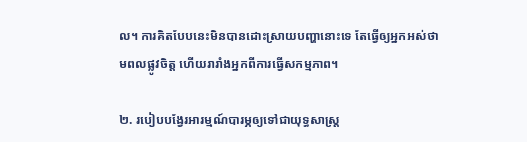ល។ ការគិតបែបនេះមិនបានដោះស្រាយបញ្ហានោះទេ តែធ្វើឲ្យអ្នកអស់ថាមពលផ្លូវចិត្ត ហើយរារាំងអ្នកពីការធ្វើសកម្មភាព។

២. របៀបបង្វែរអារម្មណ៍បារម្ភឲ្យទៅជាយុទ្ធសាស្ត្រ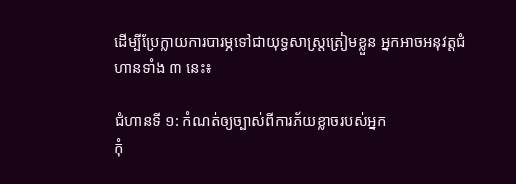ដើម្បីប្រែក្លាយការបារម្ភទៅជាយុទ្ធសាស្ត្រត្រៀមខ្លួន អ្នកអាចអនុវត្តជំហានទាំង ៣ នេះ៖

ជំហានទី ១: កំណត់ឲ្យច្បាស់ពីការភ័យខ្លាចរបស់អ្នក
កុំ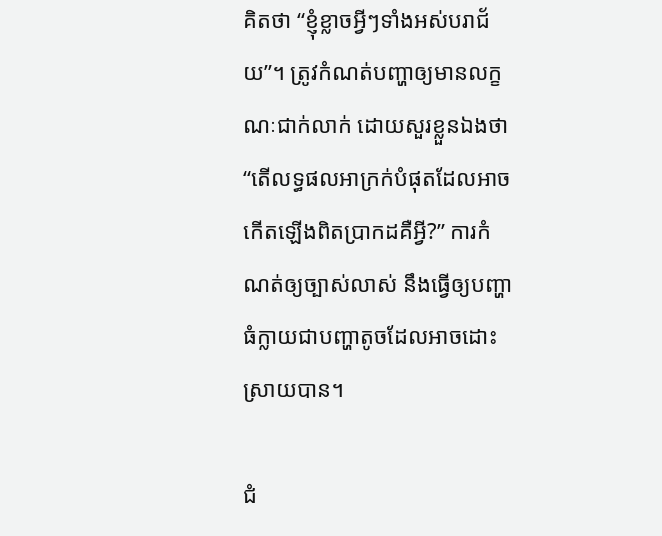គិតថា “ខ្ញុំខ្លាចអ្វីៗទាំងអស់បរាជ័យ”។ ត្រូវកំណត់បញ្ហាឲ្យមានលក្ខណៈជាក់លាក់ ដោយសួរខ្លួនឯងថា “តើលទ្ធផលអាក្រក់បំផុតដែលអាចកើតឡើងពិតប្រាកដគឺអ្វី?” ការកំណត់ឲ្យច្បាស់លាស់ នឹងធ្វើឲ្យបញ្ហាធំក្លាយជាបញ្ហាតូចដែលអាចដោះស្រាយបាន។

ជំ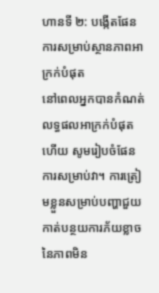ហានទី ២: បង្កើតផែនការសម្រាប់ស្ថានភាពអាក្រក់បំផុត
នៅពេលអ្នកបានកំណត់លទ្ធផលអាក្រក់បំផុតហើយ សូមរៀបចំផែនការសម្រាប់វា។ ការត្រៀមខ្លួនសម្រាប់បញ្ហាជួយកាត់បន្ថយការភ័យខ្លាចនៃភាពមិន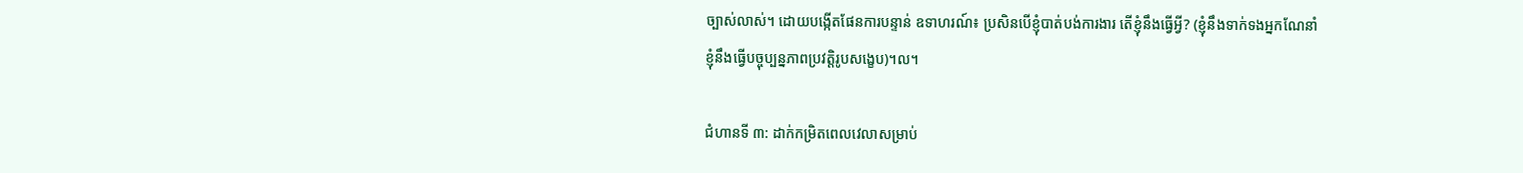ច្បាស់លាស់។ ដោយបង្កើតផែនការបន្ទាន់ ឧទាហរណ៍៖ ប្រសិនបើខ្ញុំបាត់បង់ការងារ តើខ្ញុំនឹងធ្វើអ្វី? (ខ្ញុំនឹងទាក់ទងអ្នកណែនាំ ខ្ញុំនឹងធ្វើបច្ចុប្បន្នភាពប្រវត្តិរូបសង្ខេប)។ល។

ជំហានទី ៣: ដាក់កម្រិតពេលវេលាសម្រាប់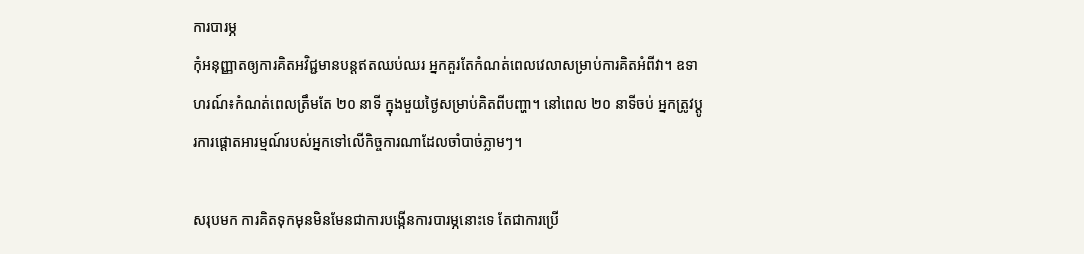ការបារម្ភ
កុំអនុញ្ញាតឲ្យការគិតអវិជ្ជមានបន្តឥតឈប់ឈរ អ្នកគួរតែកំណត់ពេលវេលាសម្រាប់ការគិតអំពីវា។ ឧទាហរណ៍៖កំណត់ពេលត្រឹមតែ ២០ នាទី ក្នុងមួយថ្ងៃសម្រាប់គិតពីបញ្ហា។ នៅពេល ២០ នាទីចប់ អ្នកត្រូវប្តូរការផ្តោតអារម្មណ៍របស់អ្នកទៅលើកិច្ចការណាដែលចាំបាច់ភ្លាមៗ។

សរុបមក ការគិតទុកមុនមិនមែនជាការបង្កើនការបារម្ភនោះទេ តែជាការប្រើ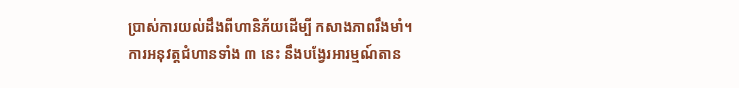ប្រាស់ការយល់ដឹងពីហានិភ័យដើម្បី កសាងភាពរឹងមាំ។ ការអនុវត្តជំហានទាំង ៣ នេះ នឹងបង្វែរអារម្មណ៍តាន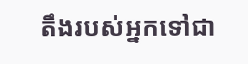តឹងរបស់អ្នកទៅជា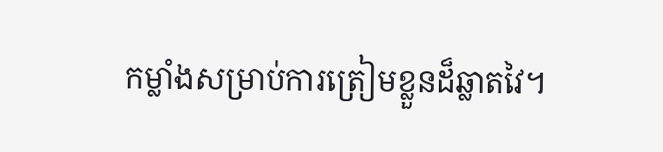កម្លាំងសម្រាប់ការត្រៀមខ្លួនដ៏ឆ្លាតវៃ។